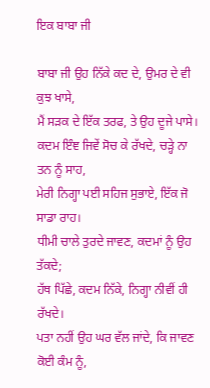ਇਕ ਬਾਬਾ ਜੀ

ਬਾਬਾ ਜੀ ਉਹ ਨਿੱਕੇ ਕਦ ਦੇ, ਉਮਰ ਦੇ ਵੀ ਕੁਝ ਖਾਸੇ,
ਮੈਂ ਸੜਕ ਦੇ ਇੱਕ ਤਰਫ, ਤੇ ਉਹ ਦੂਜੇ ਪਾਸੇ।
ਕਦਮ ਇੰਞ ਜਿਵੇਂ ਸੋਚ ਕੇ ਰੱਖਦੇ, ਚਡ਼੍ਹੇ ਨਾ ਤਨ ਨੂੰ ਸਾਹ,
ਮੇਰੀ ਨਿਗ੍ਹਾ ਪਈ ਸਹਿਜ ਸੁਭਾਏ, ਇੱਕ ਜੋ ਸਾਡਾ ਰਾਹ।
ਧੀਮੀ ਚਾਲੇ ਤੁਰਦੇ ਜਾਵਣ, ਕਦਮਾਂ ਨੂੰ ਉਹ ਤੱਕਦੇ;
ਹੱਥ ਪਿੱਛੇ, ਕਦਮ ਨਿੱਕੇ, ਨਿਗ੍ਹਾ ਨੀਵੀਂ ਹੀ ਰੱਖਦੇ।
ਪਤਾ ਨਹੀਂ ਉਹ ਘਰ ਵੱਲ ਜਾਂਦੇ, ਕਿ ਜਾਵਣ ਕੋਈ ਕੰਮ ਨੂੰ,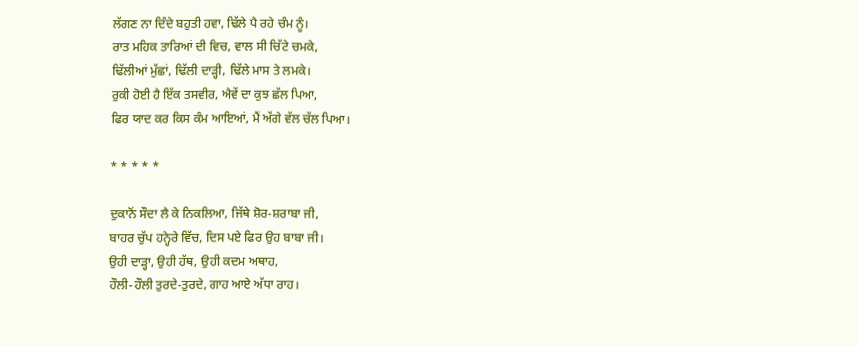ਲੱਗਣ ਨਾ ਦਿੰਦੇ ਬਹੁਤੀ ਹਵਾ, ਢਿੱਲੇ ਪੈ ਰਹੇ ਚੰਮ ਨੂੰ।
ਰਾਤ ਮਹਿਕ ਤਾਰਿਆਂ ਦੀ ਵਿਚ, ਵਾਲ ਸੀ ਚਿੱਟੇ ਚਮਕੇ,
ਢਿੱਲੀਆਂ ਮੁੱਛਾਂ, ਢਿੱਲੀ ਦਾੜ੍ਹੀ, ਢਿੱਲੇ ਮਾਸ ਤੇ ਲਮਕੇ।
ਰੁਕੀ ਹੋਈ ਹੈ ਇੱਕ ਤਸਵੀਰ, ਐਵੇਂ ਦਾ ਕੁਝ ਛੱਲ ਪਿਆ,
ਫਿਰ ਯਾਦ ਕਰ ਕਿਸ ਕੰਮ ਆਇਆਂ, ਮੈਂ ਅੱਗੇ ਵੱਲ ਚੱਲ ਪਿਆ।

* * * * *

ਦੁਕਾਨੋਂ ਸੌਦਾ ਲੈ ਕੇ ਨਿਕਲਿਆ, ਜਿੱਥੇ ਸ਼ੋਰ-ਸ਼ਰਾਬਾ ਜੀ,
ਬਾਹਰ ਚੁੱਪ ਹਨ੍ਹੇਰੇ ਵਿੱਚ, ਦਿਸ ਪਏ ਫਿਰ ਉਹ ਬਾਬਾ ਜੀ।
ਉਹੀ ਦਾੜ੍ਹਾ, ਉਹੀ ਹੱਥ, ਉਹੀ ਕਦਮ ਅਥਾਹ,
ਹੌਲੀ-ਹੌਲੀ ਤੁਰਦੇ-ਤੁਰਦੇ, ਗਾਹ ਆਏ ਅੱਧਾ ਰਾਹ।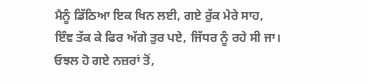ਮੈਨੂੰ ਡਿੱਠਿਆ ਇਕ ਖਿਨ ਲਈ, ਗਏ ਰੁੱਕ ਮੇਰੇ ਸਾਹ,
ਇੰਞ ਤੱਕ ਕੇ ਫਿਰ ਅੱਗੇ ਤੁਰ ਪਏ, ਜਿੱਧਰ ਨੂੰ ਰਹੇ ਸੀ ਜਾ।
ਓਝਲ ਹੋ ਗਏ ਨਜ਼ਰਾਂ ਤੋਂ,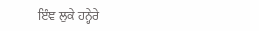ਇੰਞ ਲੁਕੇ ਹਨ੍ਹੇਰੇ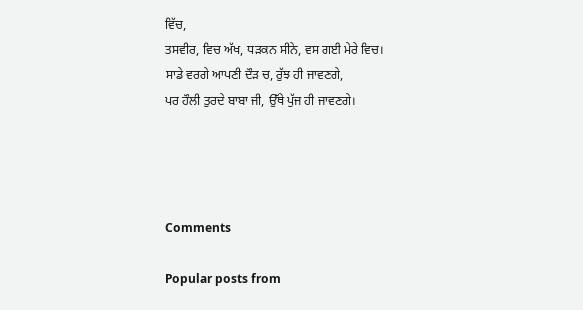ਵਿੱਚ,
ਤਸਵੀਰ, ਵਿਚ ਅੱਖ, ਧੜਕਨ ਸੀਨੇ, ਵਸ ਗਈ ਮੇਰੇ ਵਿਚ।
ਸਾਡੇ ਵਰਗੇ ਆਪਣੀ ਦੌੜ ਚ, ਰੁੱਝ ਹੀ ਜਾਵਣਗੇ,
ਪਰ ਹੌਲੀ ਤੁਰਦੇ ਬਾਬਾ ਜੀ, ਉੱਥੇ ਪੁੱਜ ਹੀ ਜਾਵਣਗੇ।




Comments

Popular posts from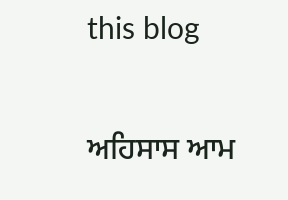this blog

ਅਹਿਸਾਸ ਆਮ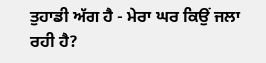ਤੁਹਾਡੀ ਅੱਗ ਹੈ - ਮੇਰਾ ਘਰ ਕਿਉਂ ਜਲਾ ਰਹੀ ਹੈ?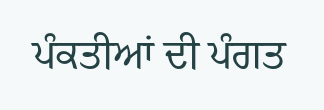ਪੰਕਤੀਆਂ ਦੀ ਪੰਗਤ